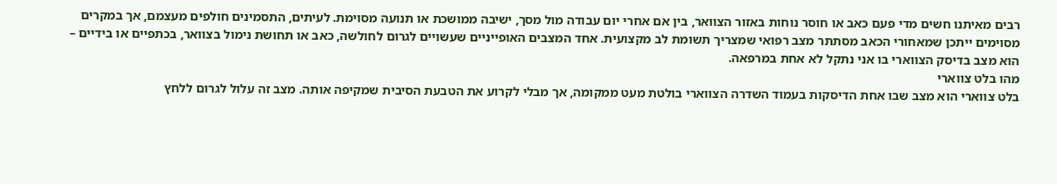רבים מאיתנו חשים מדי פעם כאב או חוסר נוחות באזור הצוואר, בין אם אחרי יום עבודה מול מסך, ישיבה ממושכת או תנועה מסוימת. לעיתים, התסמינים חולפים מעצמם, אך במקרים מסוימים ייתכן שמאחורי הכאב מסתתר מצב רפואי שמצריך תשומת לב מקצועית. אחד המצבים האופייניים שעשויים לגרום לחולשה, כאב או תחושת נימול בצוואר, בכתפיים או בידיים – הוא מצב בדיסק הצווארי בו אני נתקל לא אחת במרפאה.
מהו בלט צווארי
בלט צווארי הוא מצב שבו אחת הדיסקות בעמוד השדרה הצווארי בולטת מעט ממקומה, אך מבלי לקרוע את הטבעת הסיבית שמקיפה אותה. מצב זה עלול לגרום ללחץ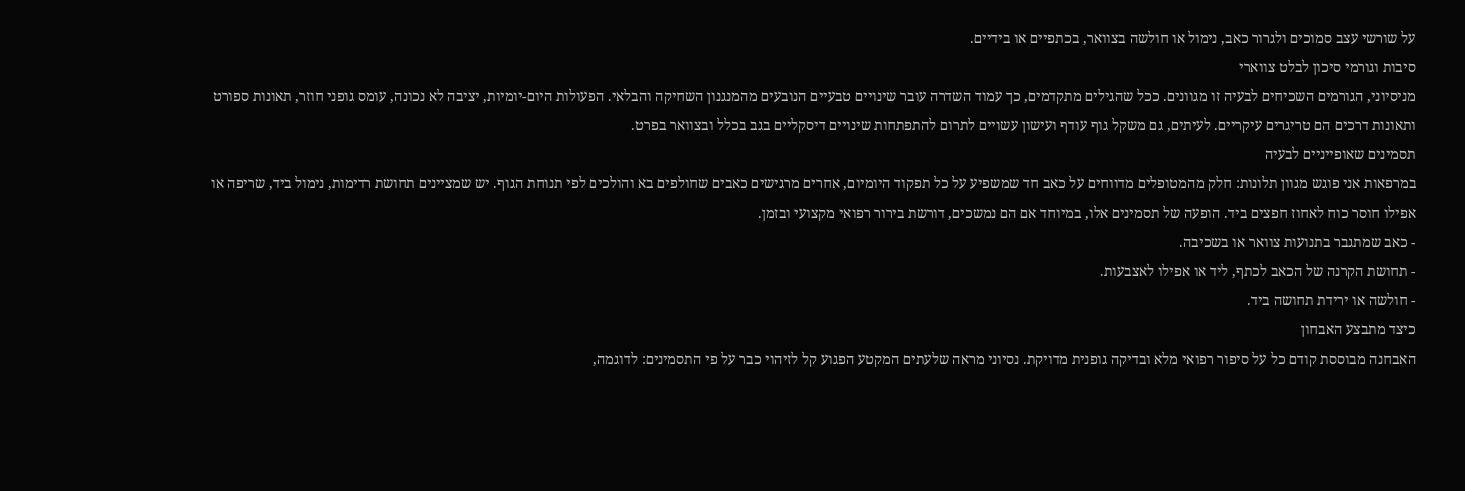על שורשי עצב סמוכים ולגרור כאב, נימול או חולשה בצוואר, בכתפיים או בידיים.
סיבות וגורמי סיכון לבלט צווארי
מניסיוני, הגורמים השכיחים לבעיה זו מגוונים. ככל שהגילים מתקדמים, כך עמוד השדרה עובר שינויים טבעיים הנובעים מהמנגנון השחיקה והבלאי. הפעולות היום-יומיות, יציבה לא נכונה, עומס גופני חוזר, תאונות ספורט ותאונות דרכים הם טריגרים עיקריים. לעיתים, גם משקל גוף עודף ועישון עשויים לתרום להתפתחות שינויים דיסקליים בגב בכלל ובצוואר בפרט.
תסמינים שאופייניים לבעיה
במרפאות אני פוגש מגוון תלונות: חלק מהמטופלים מדווחים על כאב חד שמשפיע על כל תפקוד היומיום, אחרים מרגישים כאבים שחולפים בא והולכים לפי תנוחת הגוף. יש שמציינים תחושת רדימות, נימול ביד, שריפה או אפילו חוסר כוח לאחוז חפצים ביד. הופעה של תסמינים אלו, במיוחד אם הם נמשכים, דורשת בירור רפואי מקצועי ובזמן.
- כאב שמתגבר בתנועות צוואר או בשכיבה.
- תחושת הקרנה של הכאב לכתף, ליד או אפילו לאצבעות.
- חולשה או ירידת תחושה ביד.
כיצד מתבצע האבחון
האבחנה מבוססת קודם כל על סיפור רפואי מלא ובדיקה גופנית מדויקת. נסיוני מראה שלעתים המקטע הפגוע קל לזיהוי כבר על פי התסמינים: לדוגמה,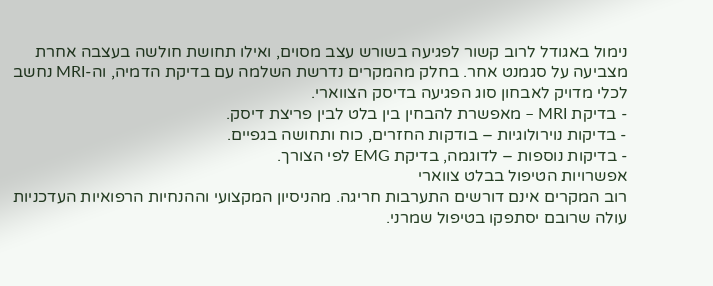נימול באגודל לרוב קשור לפגיעה בשורש עצב מסוים, ואילו תחושת חולשה בעצבה אחרת מצביעה על סגמנט אחר. בחלק מהמקרים נדרשת השלמה עם בדיקת הדמיה, וה-MRI נחשב לכלי מדויק לאבחון סוג הפגיעה בדיסק הצווארי.
- בדיקת MRI – מאפשרת להבחין בין בלט לבין פריצת דיסק.
- בדיקות נוירולוגיות – בודקות החזרים, כוח ותחושה בגפיים.
- בדיקות נוספות – לדוגמה, בדיקת EMG לפי הצורך.
אפשרויות הטיפול בבלט צווארי
רוב המקרים אינם דורשים התערבות חריגה. מהניסיון המקצועי וההנחיות הרפואיות העדכניות עולה שרובם יסתפקו בטיפול שמרני.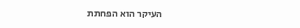העיקר הוא הפחתת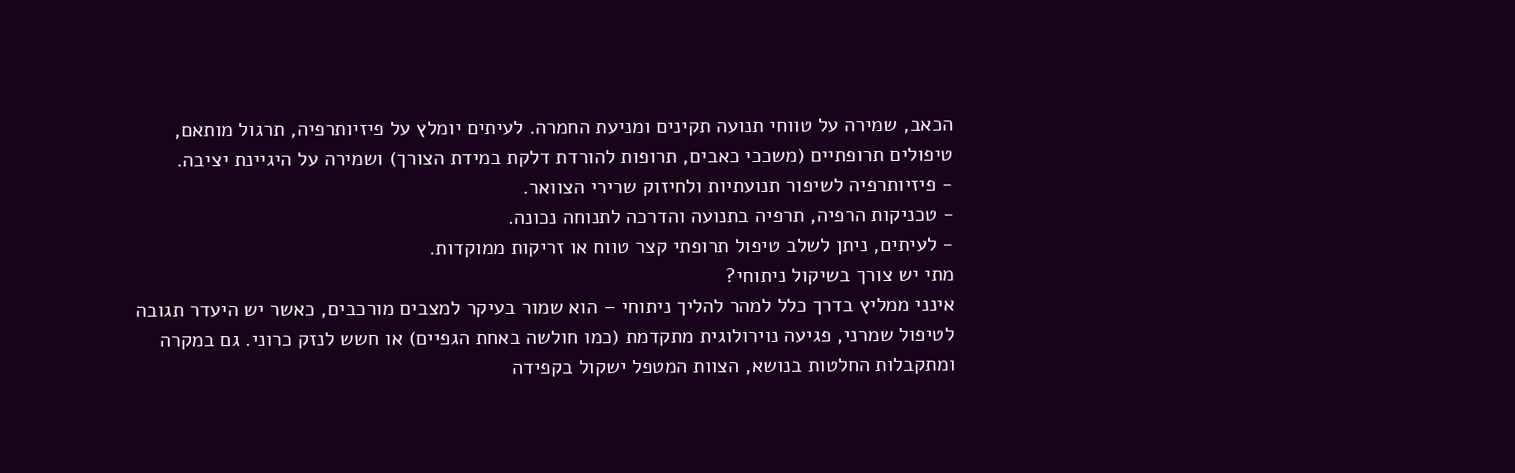הכאב, שמירה על טווחי תנועה תקינים ומניעת החמרה. לעיתים יומלץ על פיזיותרפיה, תרגול מותאם, טיפולים תרופתיים (משככי כאבים, תרופות להורדת דלקת במידת הצורך) ושמירה על היגיינת יציבה.
- פיזיותרפיה לשיפור תנועתיות ולחיזוק שרירי הצוואר.
- טכניקות הרפיה, תרפיה בתנועה והדרכה לתנוחה נכונה.
- לעיתים, ניתן לשלב טיפול תרופתי קצר טווח או זריקות ממוקדות.
מתי יש צורך בשיקול ניתוחי?
אינני ממליץ בדרך כלל למהר להליך ניתוחי – הוא שמור בעיקר למצבים מורכבים, כאשר יש היעדר תגובה לטיפול שמרני, פגיעה נוירולוגית מתקדמת (כמו חולשה באחת הגפיים) או חשש לנזק כרוני. גם במקרה ומתקבלות החלטות בנושא, הצוות המטפל ישקול בקפידה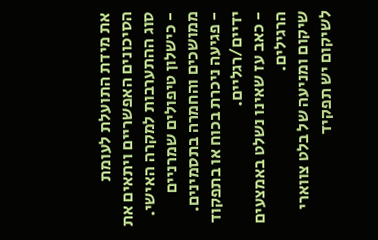את מידת התועלת לעומת הסיכונים האפשריים ויתאים את סוג ההתערבות למקרה האישי.
- כישלון טיפולים שמרניים ממושכים והחמרה בתסמינים.
- פגיעה ניכרת בכוח או בתפקוד ידיים/רגליים.
- כאב עז שאינו נשלט באמצעים הרגילים.
שיקום ומניעה של בלט צווארי
לשיקום יש תפקיד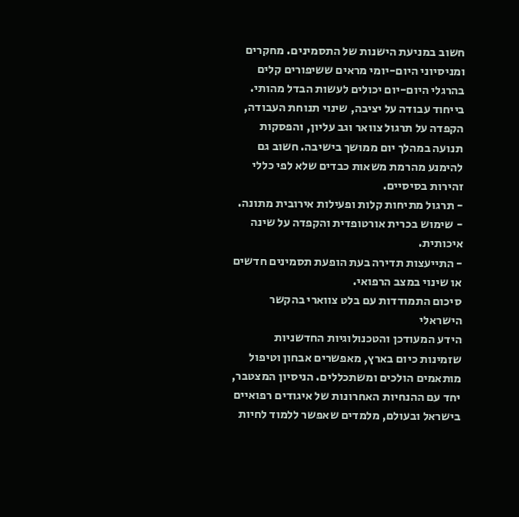חשוב במניעת הישנות של התסמינים. מחקרים ומניסיוני היום-יומי מראים ששיפורים קלים בהרגלי היום-יום יכולים לעשות הבדל מהותי. בייחוד עבודה על יציבה, שינוי תנוחת העבודה, הקפדה על תרגול צוואר וגב עליון, והפסקות תנועה במהלך יום ממושך בישיבה. חשוב גם להימנע מהרמת משאות כבדים שלא לפי כללי זהירות בסיסיים.
- תרגול מתיחות קלות ופעילות אירובית מתונה.
- שימוש בכרית אורטופדית והקפדה על שינה איכותית.
- התייעצות תדירה בעת הופעת תסמינים חדשים או שינוי במצב הרפואי.
סיכום התמודדות עם בלט צווארי בהקשר הישראלי
הידע המעודכן והטכנולוגיות החדשניות שזמינות כיום בארץ, מאפשרים אבחון וטיפול מותאמים הולכים ומשתכללים. הניסיון המצטבר, יחד עם ההנחיות האחרונות של איגודים רפואיים בישראל ובעולם, מלמדים שאפשר ללמוד לחיות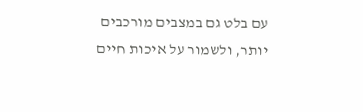עם בלט גם במצבים מורכבים יותר, ולשמור על איכות חיים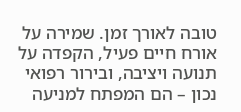טובה לאורך זמן. שמירה על אורח חיים פעיל, הקפדה על תנועה ויציבה, ובירור רפואי נכון – הם המפתח למניעה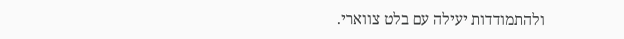ולהתמודדות יעילה עם בלט צווארי.